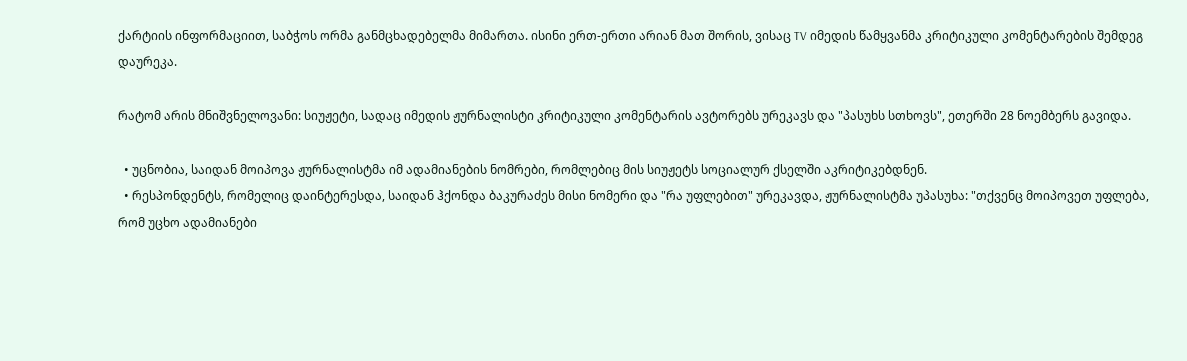ქარტიის ინფორმაციით, საბჭოს ორმა განმცხადებელმა მიმართა. ისინი ერთ-ერთი არიან მათ შორის, ვისაც TV იმედის წამყვანმა კრიტიკული კომენტარების შემდეგ დაურეკა.

რატომ არის მნიშვნელოვანი: სიუჟეტი, სადაც იმედის ჟურნალისტი კრიტიკული კომენტარის ავტორებს ურეკავს და "პასუხს სთხოვს", ეთერში 28 ნოემბერს გავიდა.

  • უცნობია, საიდან მოიპოვა ჟურნალისტმა იმ ადამიანების ნომრები, რომლებიც მის სიუჟეტს სოციალურ ქსელში აკრიტიკებდნენ.
  • რესპონდენტს, რომელიც დაინტერესდა, საიდან ჰქონდა ბაკურაძეს მისი ნომერი და "რა უფლებით" ურეკავდა, ჟურნალისტმა უპასუხა: "თქვენც მოიპოვეთ უფლება, რომ უცხო ადამიანები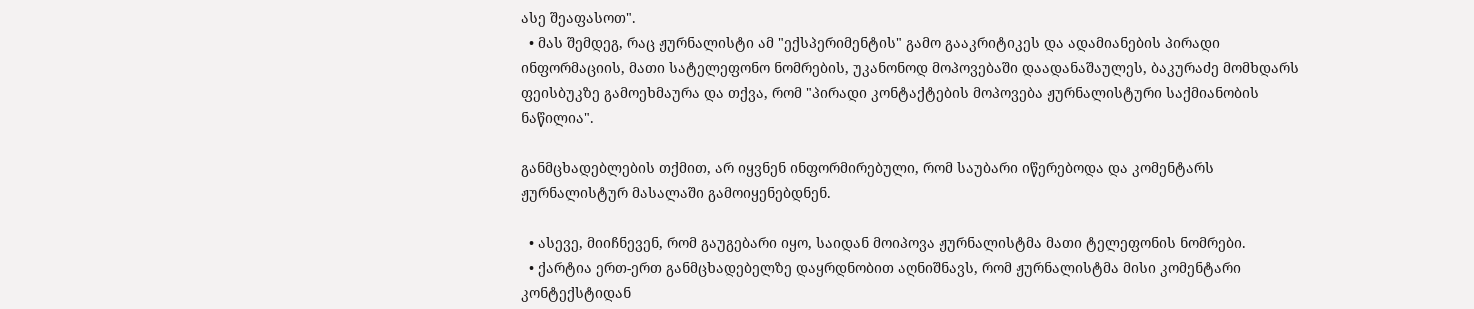ასე შეაფასოთ".
  • მას შემდეგ, რაც ჟურნალისტი ამ "ექსპერიმენტის" გამო გააკრიტიკეს და ადამიანების პირადი ინფორმაციის, მათი სატელეფონო ნომრების, უკანონოდ მოპოვებაში დაადანაშაულეს, ბაკურაძე მომხდარს ფეისბუკზე გამოეხმაურა და თქვა, რომ "პირადი კონტაქტების მოპოვება ჟურნალისტური საქმიანობის ნაწილია".

განმცხადებლების თქმით, არ იყვნენ ინფორმირებული, რომ საუბარი იწერებოდა და კომენტარს ჟურნალისტურ მასალაში გამოიყენებდნენ.

  • ასევე, მიიჩნევენ, რომ გაუგებარი იყო, საიდან მოიპოვა ჟურნალისტმა მათი ტელეფონის ნომრები.
  • ქარტია ერთ-ერთ განმცხადებელზე დაყრდნობით აღნიშნავს, რომ ჟურნალისტმა მისი კომენტარი კონტექსტიდან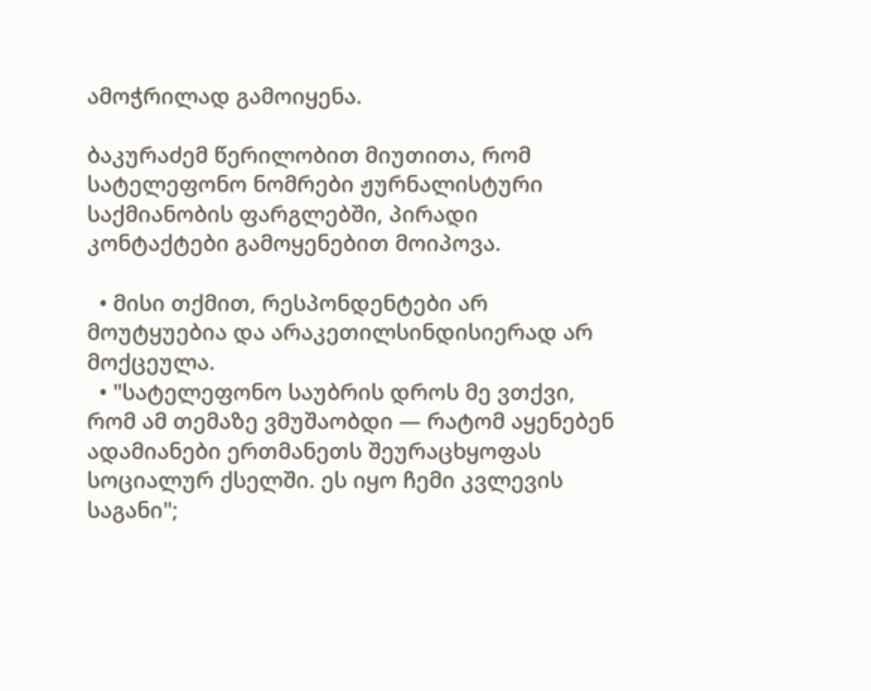ამოჭრილად გამოიყენა.

ბაკურაძემ წერილობით მიუთითა, რომ სატელეფონო ნომრები ჟურნალისტური საქმიანობის ფარგლებში, პირადი კონტაქტები გამოყენებით მოიპოვა.

  • მისი თქმით, რესპონდენტები არ მოუტყუებია და არაკეთილსინდისიერად არ მოქცეულა.
  • "სატელეფონო საუბრის დროს მე ვთქვი, რომ ამ თემაზე ვმუშაობდი — რატომ აყენებენ ადამიანები ერთმანეთს შეურაცხყოფას სოციალურ ქსელში. ეს იყო ჩემი კვლევის საგანი";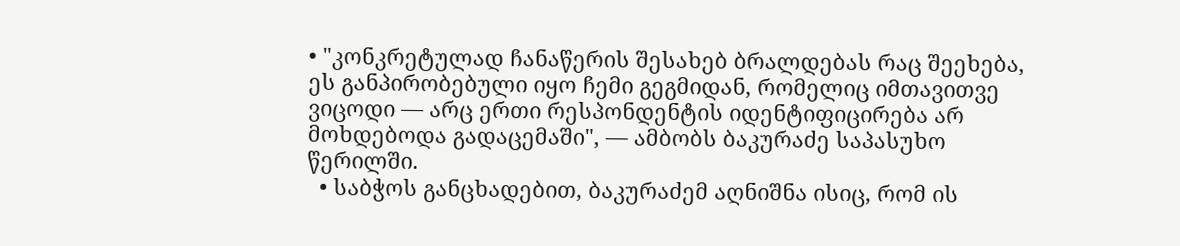• "კონკრეტულად ჩანაწერის შესახებ ბრალდებას რაც შეეხება, ეს განპირობებული იყო ჩემი გეგმიდან, რომელიც იმთავითვე ვიცოდი — არც ერთი რესპონდენტის იდენტიფიცირება არ მოხდებოდა გადაცემაში", — ამბობს ბაკურაძე საპასუხო წერილში.
  • საბჭოს განცხადებით, ბაკურაძემ აღნიშნა ისიც, რომ ის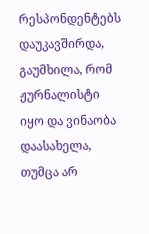რესპონდენტებს დაუკავშირდა, გაუმხილა, რომ ჟურნალისტი იყო და ვინაობა დაასახელა, თუმცა არ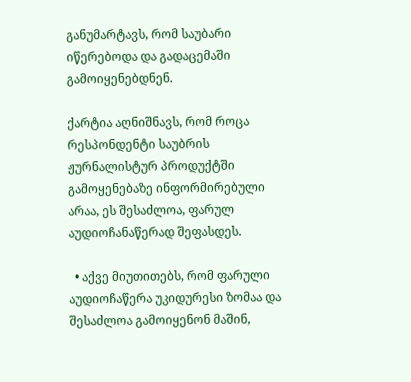განუმარტავს, რომ საუბარი იწერებოდა და გადაცემაში გამოიყენებდნენ.

ქარტია აღნიშნავს, რომ როცა რესპონდენტი საუბრის ჟურნალისტურ პროდუქტში გამოყენებაზე ინფორმირებული არაა, ეს შესაძლოა, ფარულ აუდიოჩანაწერად შეფასდეს.

  • აქვე მიუთითებს, რომ ფარული აუდიოჩაწერა უკიდურესი ზომაა და შესაძლოა გამოიყენონ მაშინ,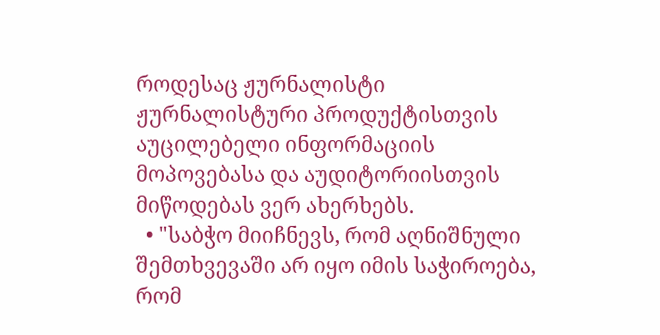როდესაც ჟურნალისტი ჟურნალისტური პროდუქტისთვის აუცილებელი ინფორმაციის მოპოვებასა და აუდიტორიისთვის მიწოდებას ვერ ახერხებს.
  • "საბჭო მიიჩნევს, რომ აღნიშნული შემთხვევაში არ იყო იმის საჭიროება, რომ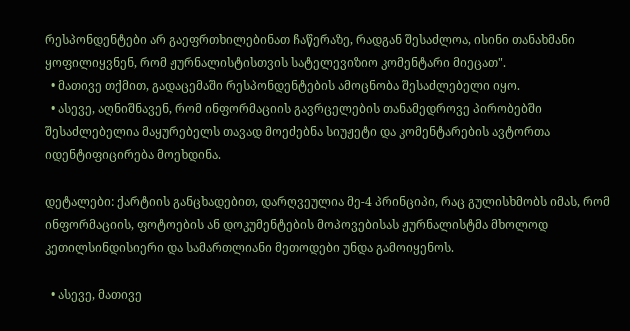რესპონდენტები არ გაეფრთხილებინათ ჩაწერაზე, რადგან შესაძლოა, ისინი თანახმანი ყოფილიყვნენ, რომ ჟურნალისტისთვის სატელევიზიო კომენტარი მიეცათ".
  • მათივე თქმით, გადაცემაში რესპონდენტების ამოცნობა შესაძლებელი იყო.
  • ასევე, აღნიშნავენ, რომ ინფორმაციის გავრცელების თანამედროვე პირობებში შესაძლებელია მაყურებელს თავად მოეძებნა სიუჟეტი და კომენტარების ავტორთა იდენტიფიცირება მოეხდინა.

დეტალები: ქარტიის განცხადებით, დარღვეულია მე-4 პრინციპი, რაც გულისხმობს იმას, რომ ინფორმაციის, ფოტოების ან დოკუმენტების მოპოვებისას ჟურნალისტმა მხოლოდ კეთილსინდისიერი და სამართლიანი მეთოდები უნდა გამოიყენოს.

  • ასევე, მათივე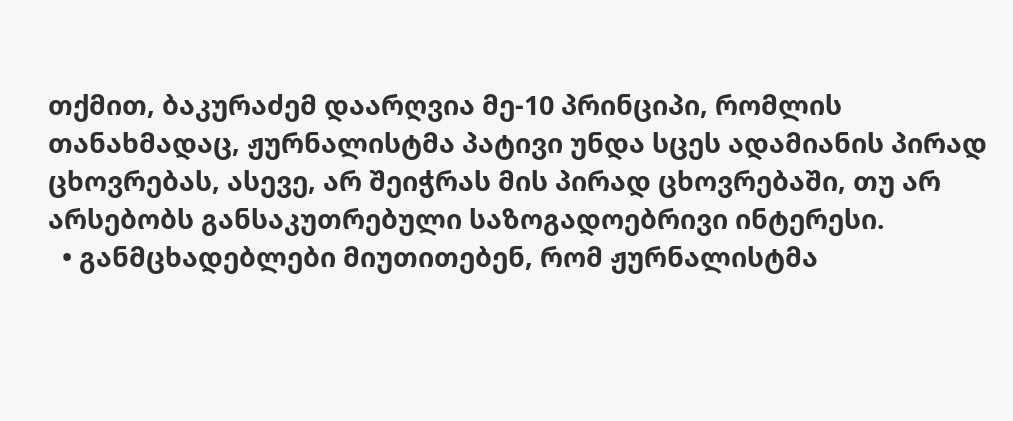თქმით, ბაკურაძემ დაარღვია მე-10 პრინციპი, რომლის თანახმადაც, ჟურნალისტმა პატივი უნდა სცეს ადამიანის პირად ცხოვრებას, ასევე, არ შეიჭრას მის პირად ცხოვრებაში, თუ არ არსებობს განსაკუთრებული საზოგადოებრივი ინტერესი.
  • განმცხადებლები მიუთითებენ, რომ ჟურნალისტმა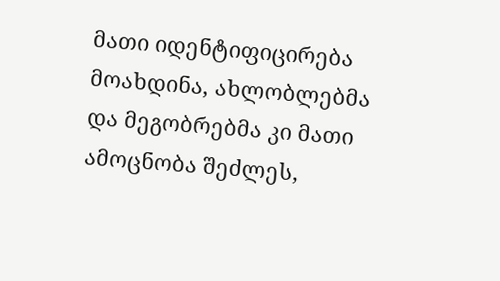მათი იდენტიფიცირება მოახდინა, ახლობლებმა და მეგობრებმა კი მათი ამოცნობა შეძლეს,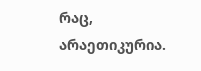რაც, არაეთიკურია.